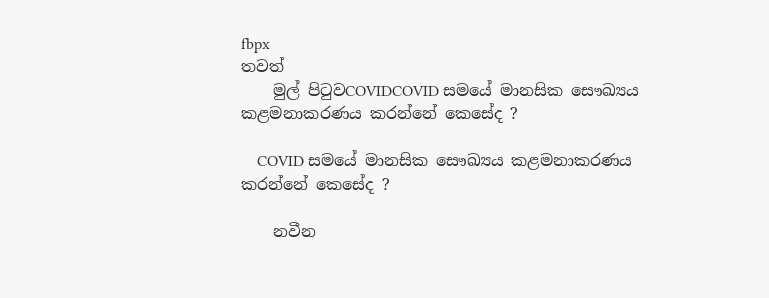fbpx
තවත්
    මුල් පිටුවCOVIDCOVID සමයේ මානසික සෞඛ්‍යය කළමනාකරණය කරන්නේ කෙසේද ?

    COVID සමයේ මානසික සෞඛ්‍යය කළමනාකරණය කරන්නේ කෙසේද ?

    නවීන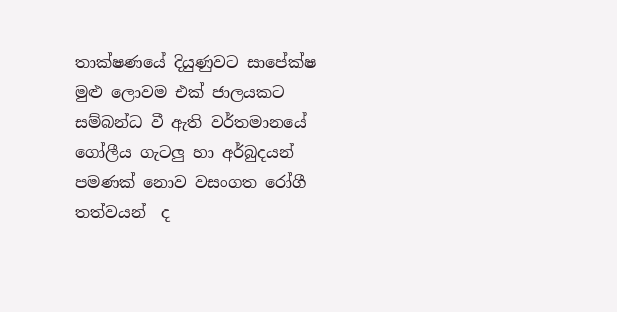තාක්ෂණයේ දියුණුවට සාපේක්ෂ මුළු ලොවම එක් ජාලයකට  සම්බන්ධ වී ඇති වර්තමානයේ ගෝලීය ගැටලු හා අර්බුදයන් පමණක් නොව වසංගත රෝගී තත්වයන්  ද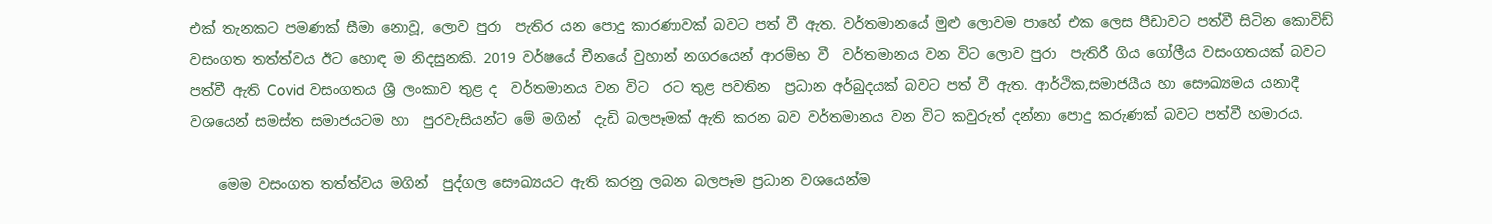එක් තැනකට පමණක් සීමා නොවූ, ලොව පුරා  පැතිර යන පොදු කාරණාවක් බවට පත් වී ඇත. වර්තමානයේ මුළු ලොවම පාහේ එක ලෙස පීඩාවට පත්වී සිටින කොවිඩ් වසංගත තත්ත්වය ඊට හොඳ ම නිදසුනකි. 2019 වර්ෂයේ චීනයේ වුහාන් නගරයෙන් ආරම්භ වී  වර්තමානය වන විට ලොව පුරා  පැතිරී ගිය ගෝලීය වසංගතයක් බවට පත්වී ඇති Covid වසංගතය ශ්‍රී ලංකාව තුළ ද  වර්තමානය වන විට  රට තුළ පවතින  ප්‍රධාන අර්බුදයක් බවට පත් වී ඇත. ආර්ථික,සමාජයීය හා සෞඛ්‍යමය යනාදී වශයෙන් සමස්ත සමාජයටම හා  පුරවැසියන්ට මේ මගින්  දැඩි බලපෑමක් ඇති කරන බව වර්තමානය වන විට කවුරුත් දන්නා පොදු කරුණක් බවට පත්වී හමාරය.

    මෙම වසංගත තත්ත්වය මගින්  පුද්ගල සෞඛ්‍යයට ඇති කරනු ලබන බලපෑම ප්‍රධාන වශයෙන්ම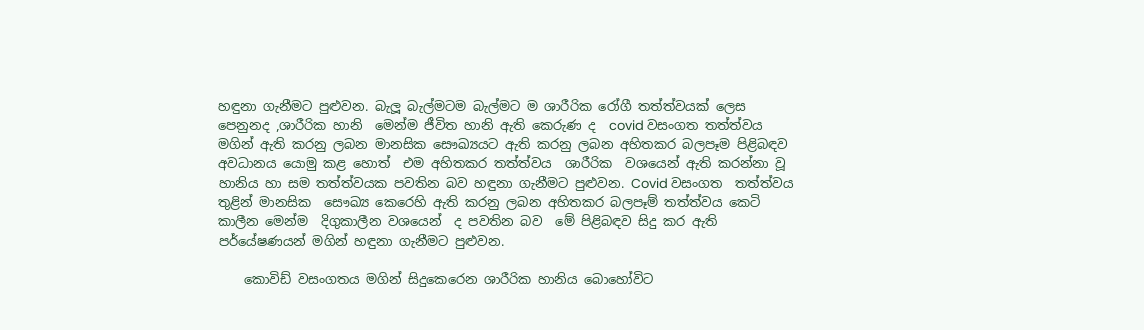හඳුනා ගැනීමට පුළුවන. බැලූ බැල්මටම බැල්මට ම ශාරීරික රෝගී තත්ත්වයක් ලෙස පෙනුනද ,ශාරීරික හානි  මෙන්ම ජීවිත හානි ඇති කෙරුණ ද  covid වසංගත තත්ත්වය මගින් ඇති කරනු ලබන මානසික සෞඛ්‍යයට ඇති කරනු ලබන අහිතකර බලපෑම පිළිබඳව අවධානය යොමු කළ හොත්  එම අහිතකර තත්ත්වය  ශාරීරික  වශයෙන් ඇති කරන්නා වූ හානිය හා සම තත්ත්වයක පවතින බව හඳුනා ගැනීමට පුළුවන. Covid වසංගත  තත්ත්වය තුළින් මානසික  සෞඛ්‍ය කෙරෙහි ඇති කරනු ලබන අහිතකර බලපෑම් තත්ත්වය කෙටි කාලීන මෙන්ම  දිගුකාලීන වශයෙන්  ද පවතින බව  මේ පිළිබඳව සිදු කර ඇති පර්යේෂණයන් මගින් හඳුනා ගැනීමට පුළුවන.

    කොවිඩ් වසංගතය මගින් සිදුකෙරෙන ශාරීරික හානිය බොහෝවිට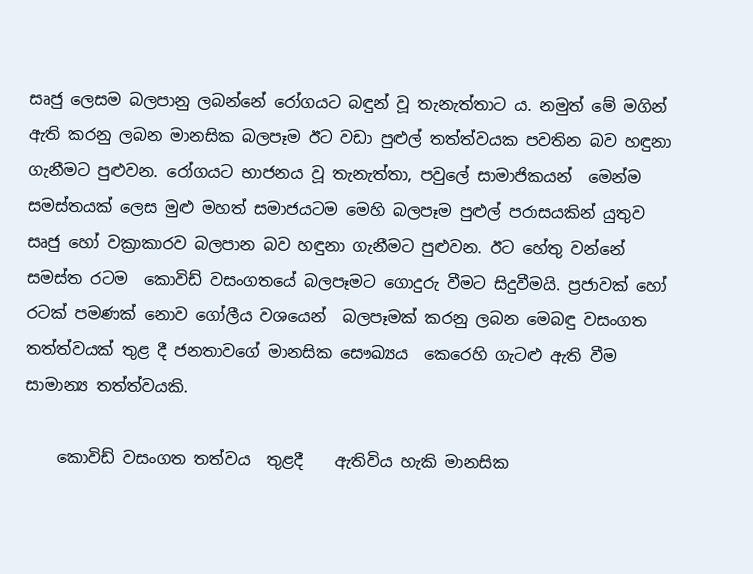සෘජු ලෙසම බලපානු ලබන්නේ රෝගයට බඳුන් වූ තැනැත්තාට ය. නමුත් මේ මගින් ඇති කරනු ලබන මානසික බලපෑම ඊට වඩා පුළුල් තත්ත්වයක පවතින බව හඳුනා ගැනීමට පුළුවන. රෝගයට භාජනය වූ තැනැත්තා, පවුලේ සාමාජිකයන්  මෙන්ම සමස්තයක් ලෙස මුළු මහත් සමාජයටම මෙහි බලපෑම පුළුල් පරාසයකින් යුතුව සෘජු හෝ වක්‍රාකාරව බලපාන බව හඳුනා ගැනීමට පුළුවන. ඊට හේතු වන්නේ සමස්ත රටම  කොවිඩ් වසංගතයේ බලපෑමට ගොදුරු වීමට සිදුවීමයි. ප්‍රජාවක් හෝ රටක් පමණක් නොව ගෝලීය වශයෙන්  බලපෑමක් කරනු ලබන මෙබඳු වසංගත තත්ත්වයක් තුළ දී ජනතාවගේ මානසික සෞඛ්‍යය  කෙරෙහි ගැටළු ඇති වීම සාමාන්‍ය තත්ත්වයකි.

    කොවිඩ් වසංගත තත්වය  තුළදී    ඇතිවිය හැකි මානසික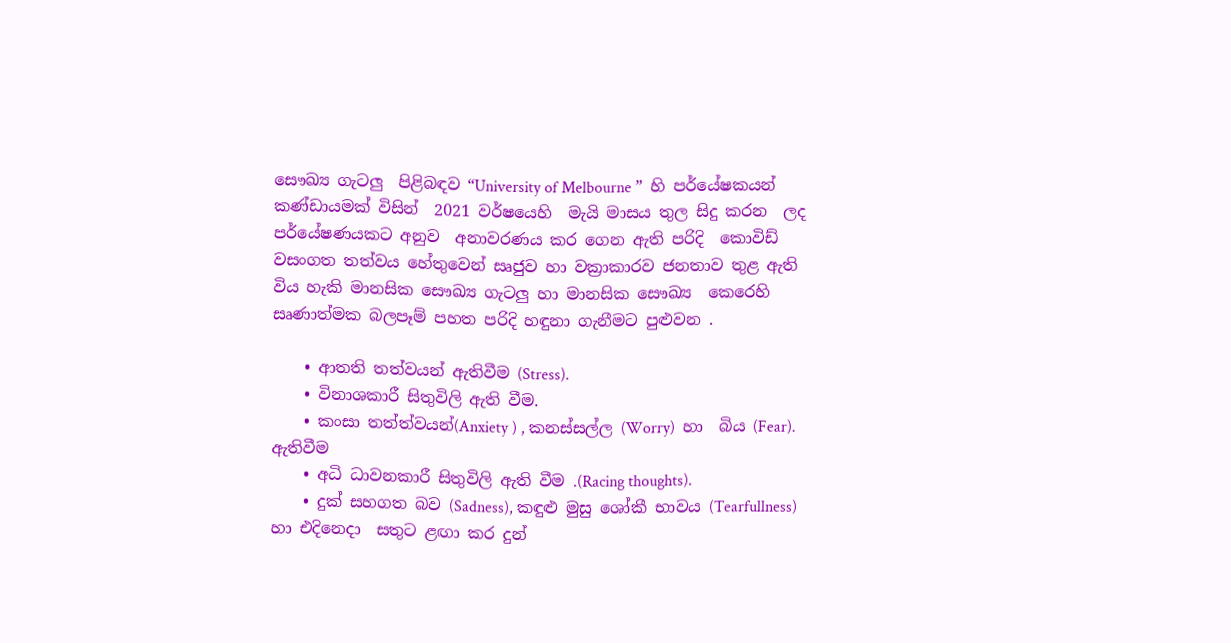සෞඛ්‍ය ගැටලු  පිළිබඳව “University of Melbourne ”  හි පර්යේෂකයන් කණ්ඩායමක් විසින්  2021 වර්ෂයෙහි  මැයි මාසය තුල සිදු කරන  ලද පර්යේෂණයකට අනුව  අනාවරණය කර ගෙන ඇති පරිදි  කොවිඩ් වසංගත තත්වය හේතුවෙන් සෘජුව හා වක්‍රාකාරව ජනතාව තුළ ඇති විය හැකි මානසික සෞඛ්‍ය ගැටලු හා මානසික සෞඛ්‍ය  කෙරෙහි සෘණාත්මක බලපෑම් පහත පරිදි හඳුනා ගැනීමට පුළුවන .

    • ආතති තත්වයන් ඇතිවීම (Stress).
    • විනාශකාරී සිතුවිලි ඇති වීම.
    • කංසා තත්ත්වයන්(Anxiety ) , කනස්සල්ල (Worry)  හා  බිය (Fear). ඇතිවීම
    • අධි ධාවනකාරී සිතුවිලි ඇති වීම .(Racing thoughts).
    • දුක් සහගත බව (Sadness), කඳුළු මුසු ශෝකී භාවය (Tearfullness) හා එදිනෙදා  සතුට ළඟා කර දුන්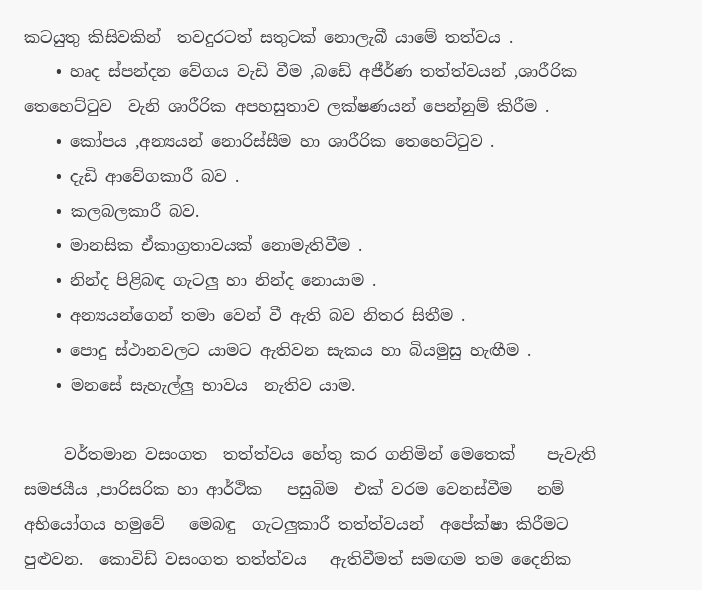කටයුතු කිසිවකින්  තවදුරටත් සතුටක් නොලැබී යාමේ තත්වය .
    • හෘද ස්පන්දන වේගය වැඩි වීම ,බඩේ අජීර්ණ තත්ත්වයන් ,ශාරීරික තෙහෙට්ටුව  වැනි ශාරීරික අපහසුතාව ලක්ෂණයන් පෙන්නුම් කිරීම .
    • කෝපය ,අන්‍යයන් නොරිස්සීම හා ශාරීරික තෙහෙට්ටුව .
    • දැඩි ආවේගකාරී බව .
    • කලබලකාරී බව.
    • මානසික ඒකාග්‍රතාවයක් නොමැතිවීම .
    • නින්ද පිළිබඳ ගැටලු හා නින්ද නොයාම .
    • අන්‍යයන්ගෙන් තමා වෙන් වී ඇති බව නිතර සිතීම .
    • පොදු ස්ථානවලට යාමට ඇතිවන සැකය හා බියමුසු හැඟීම .
    • මනසේ සැහැල්ලු භාවය  නැතිව යාම.

     වර්තමාන වසංගත  තත්ත්වය හේතු කර ගනිමින් මෙතෙක්    පැවැති සමජයීය ,පාරිසරික හා ආර්ථික   පසුබිම  එක් වරම වෙනස්වීම   නම් අභියෝගය හමුවේ   මෙබඳු  ගැටලුකාරී තත්ත්වයන්  අපේක්ෂා කිරීමට පුළුවන.  කොවිඩ් වසංගත තත්ත්වය   ඇතිවීමත් සමඟම තම දෛනික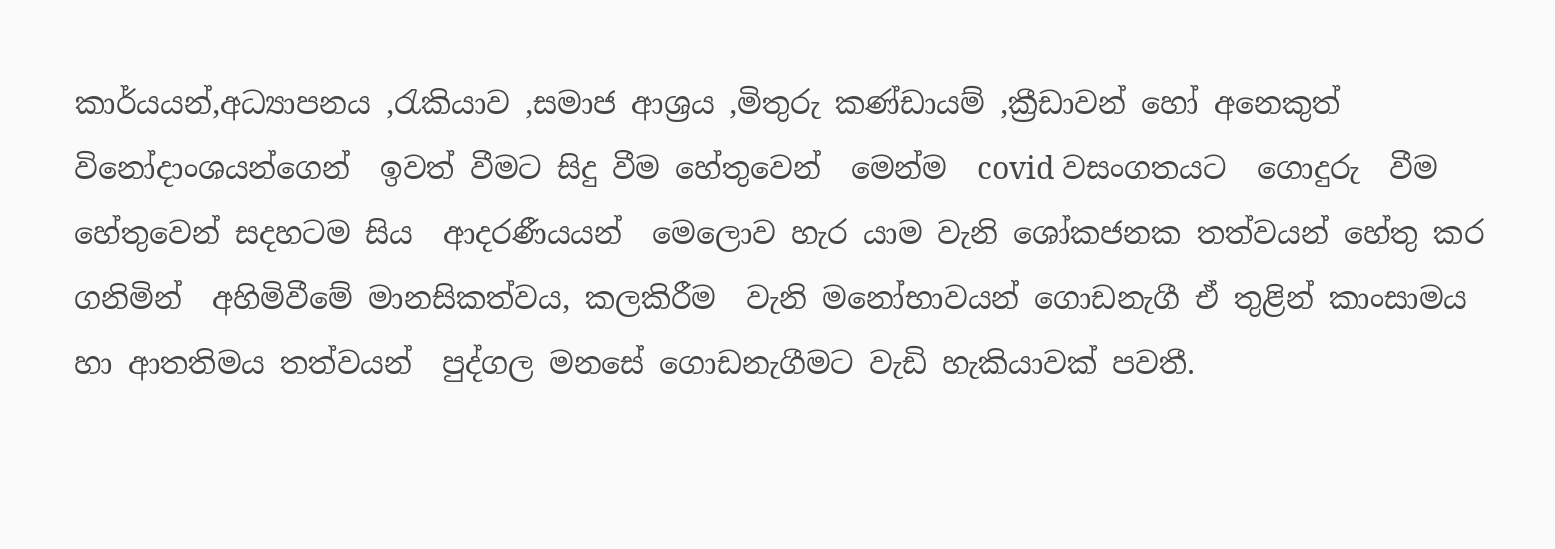කාර්යයන්,අධ්‍යාපනය ,රැකියාව ,සමාජ ආශ්‍රය ,මිතුරු කණ්ඩායම් ,ක්‍රීඩාවන් හෝ අනෙකුත් විනෝදාංශයන්ගෙන්  ඉවත් වීමට සිදු වීම හේතුවෙන්  මෙන්ම  covid වසංගතයට  ගොදුරු  වීම හේතුවෙන් සදහටම සිය  ආදරණීයයන්  මෙලොව හැර යාම වැනි ශෝකජනක තත්වයන් හේතු කර ගනිමින්  අහිමිවීමේ මානසිකත්වය, කලකිරීම  වැනි මනෝභාවයන් ගොඩනැගී ඒ තුළින් කාංසාමය  හා ආතතිමය තත්වයන්  පුද්ගල මනසේ ගොඩනැගීමට වැඩි හැකියාවක් පවතී.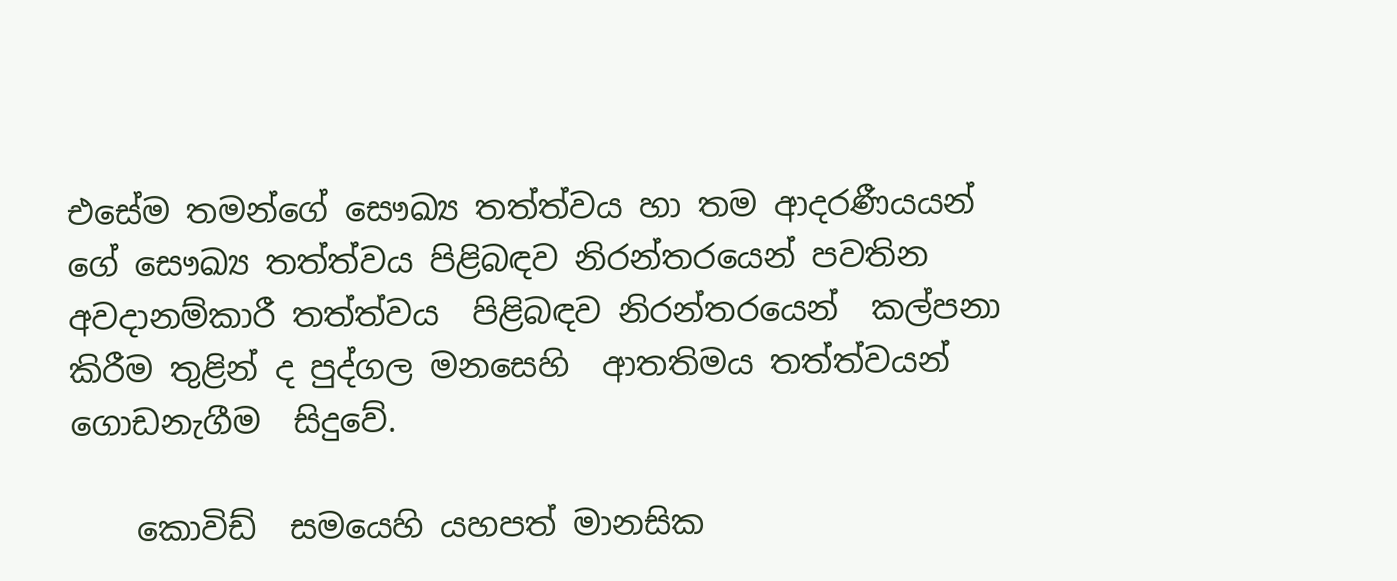එසේම තමන්ගේ සෞඛ්‍ය තත්ත්වය හා තම ආදරණීයයන් ගේ සෞඛ්‍ය තත්ත්වය පිළිබඳව නිරන්තරයෙන් පවතින අවදානම්කාරී තත්ත්වය  පිළිබඳව නිරන්තරයෙන්  කල්පනා කිරීම තුළින් ද පුද්ගල මනසෙහි  ආතතිමය තත්ත්වයන් ගොඩනැගීම  සිදුවේ.

    කොවිඩ්  සමයෙහි යහපත් මානසික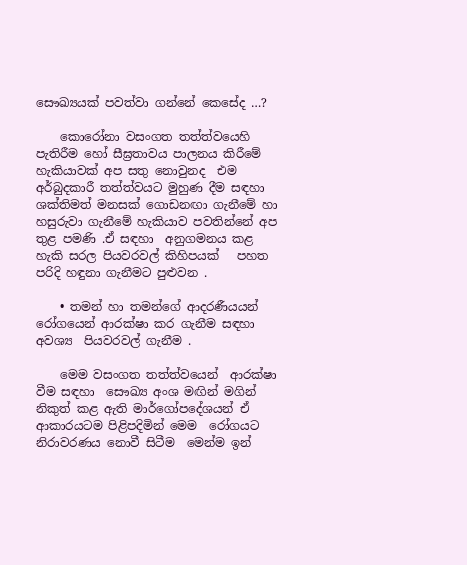සෞඛ්‍යයක් පවත්වා ගන්නේ කෙසේද …?

    කොරෝනා වසංගත තත්ත්වයෙහි පැතිරීම හෝ සීඝ්‍රතාවය පාලනය කිරීමේ හැකියාවක් අප සතු නොවුනද  එම අර්බුදකාරී තත්ත්වයට මුහුණ දීම සඳහා ශක්තිමත් මනසක් ගොඩනඟා ගැනීමේ හා හසුරුවා ගැනීමේ හැකියාව පවතින්නේ අප තුළ පමණි .ඒ සඳහා  අනුගමනය කළ හැකි සරල පියවරවල් කිහිපයක්   පහත පරිදි හඳුනා ගැනීමට පුළුවන .

    • තමන් හා තමන්ගේ ආදරණීයයන්  රෝගයෙන් ආරක්ෂා කර ගැනීම සඳහා අවශ්‍ය  පියවරවල් ගැනීම .

    මෙම වසංගත තත්ත්වයෙන්  ආරක්ෂා වීම සඳහා  සෞඛ්‍ය අංශ මඟින් මගින් නිකුත් කළ ඇති මාර්ගෝපදේශයන් ඒ ආකාරයටම පිළිපදිමින් මෙම  රෝගයට නිරාවරණය නොවී සිටීම  මෙන්ම ඉන්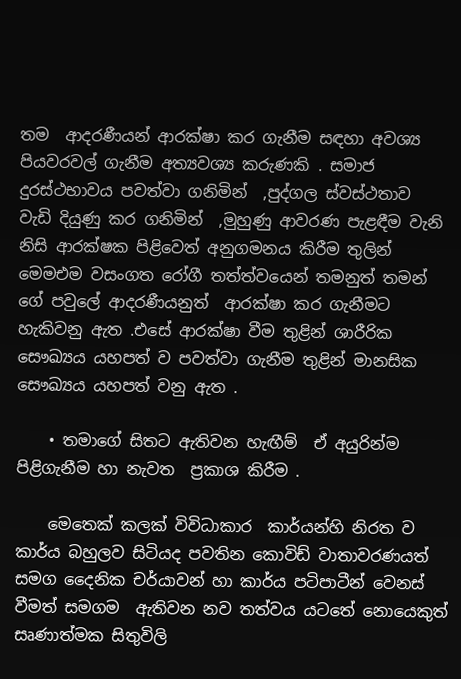තම  ආදරණීයන් ආරක්ෂා කර ගැනීම සඳහා අවශ්‍ය පියවරවල් ගැනීම අත්‍යවශ්‍ය කරුණකි . සමාජ දුරස්ථභාවය පවත්වා ගනිමින්  ,පුද්ගල ස්වස්ථතාව  වැඩි දියුණු කර ගනිමින්  ,මුහුණු ආවරණ පැළඳීම වැනි නිසි ආරක්ෂක පිළිවෙත් අනුගමනය කිරීම තුලින්  මෙමඑම වසංගත රෝගී තත්ත්වයෙන් තමනුත් තමන් ගේ පවුලේ ආදරණීයනුත්  ආරක්ෂා කර ගැනීමට හැකිවනු ඇත .එසේ ආරක්ෂා වීම තුළින් ශාරීරික සෞඛ්‍යය යහපත් ව පවත්වා ගැනීම තුළින් මානසික සෞඛ්‍යය යහපත් වනු ඇත .

    • තමාගේ සිතට ඇතිවන හැඟීම්  ඒ අයුරින්ම පිළිගැනීම හා නැවත  ප්‍රකාශ කිරීම .

    මෙතෙක් කලක් විවිධාකාර  කාර්යන්හි නිරත ව කාර්ය බහුලව සිටියද පවතින කොවිඩ් වාතාවරණයත් සමග දෛනික චර්යාවන් හා කාර්ය පටිපාටීන් වෙනස් වීමත් සමගම  ඇතිවන නව තත්වය යටතේ නොයෙකුත් සෘණාත්මක සිතුවිලි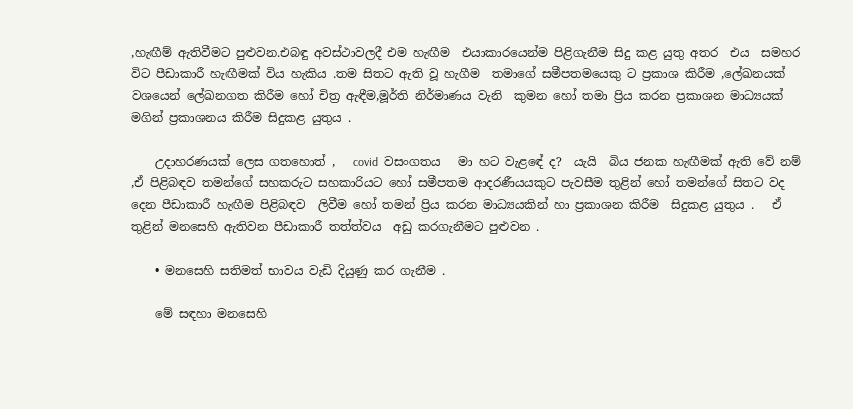,හැඟීම් ඇතිවීමට පුළුවන.එබඳු අවස්ථාවලදී එම හැඟීම  එයාකාරයෙන්ම පිළිගැනීම සිදු කළ යුතු අතර  එය  සමහර විට පීඩාකාරී හැඟීමක් විය හැකිය .තම සිතට ඇති වූ හැගීම  තමාගේ සමීපතමයෙකු ට ප්‍රකාශ කිරීම ,ලේඛනයක් වශයෙන් ලේඛනගත කිරීම හෝ චිත්‍ර ඇඳීම,මූර්ති නිර්මාණය වැනි  කුමන හෝ තමා ප්‍රිය කරන ප්‍රකාශන මාධ්‍යයක් මගින් ප්‍රකාශනය කිරීම සිදුකළ යුතුය .

    උදාහරණයක් ලෙස ගතහොත් ,   covid  වසංගතය   මා හට වැළඳේ ද?  යැයි  බිය ජනක හැඟීමක් ඇති වේ නම් ,ඒ පිළිබඳව තමන්ගේ සහකරුට සහකාරියට හෝ සමීපතම ආදරණීයයකුට පැවසීම තුළින් හෝ තමන්ගේ සිතට වද දෙන පීඩාකාරී හැඟීම පිළිබඳව  ලිවීම හෝ තමන් ප්‍රිය කරන මාධ්‍යයකින් හා ප්‍රකාශන කිරීම  සිදුකළ යුතුය .   ඒ තුළින් මනසෙහි ඇතිවන පීඩාකාරී තත්ත්වය  අඩු කරගැනීමට පුළුවන .

    • මනසෙහි සතිමත් භාවය වැඩි දියුණු කර ගැනීම .

    මේ සඳහා මනසෙහි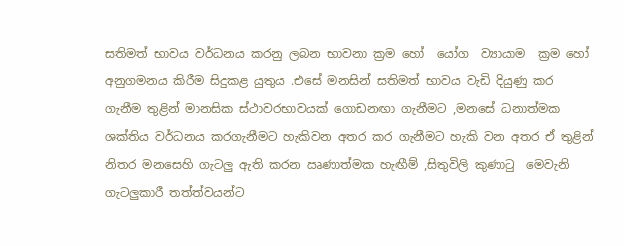සතිමත් භාවය වර්ධනය කරනු ලබන භාවනා ක්‍රම හෝ  යෝග  ව්‍යායාම  ක්‍රම හෝ  අනුගමනය කිරීම සිදුකළ යුතුය .එසේ මනසින් සතිමත් භාවය වැඩි දියුණු කර ගැනීම තුළින් මානසික ස්ථාවරභාවයක් ගොඩනඟා ගැනීමට ,මනසේ ධනාත්මක ශක්තිය වර්ධනය කරගැනීමට හැකිවන අතර කර ගැනීමට හැකි වන අතර ඒ තුළින් නිතර මනසෙහි ගැටලු ඇති කරන ඍණාත්මක හැඟීම් ,සිතුවිලි කුණාටු  මෙවැනි ගැටලුකාරී තත්ත්වයන්ට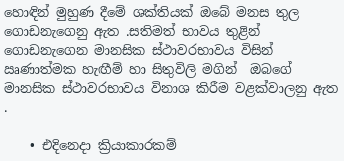හොඳින් මුහුණ දීමේ ශක්තියක් ඔබේ මනස තුල ගොඩනැගෙනු ඇත .සතිමත් භාවය තුළින් ගොඩනැගෙන මානසික ස්ථාවරභාවය විසින්   ඍණාත්මක හැඟීම් හා සිතුවිලි මගින්  ඔබගේ මානසික ස්ථාවරභාවය විනාශ කිරීම වළක්වාලනු ඇත .

    • එදිනෙදා ක්‍රියාකාරකම්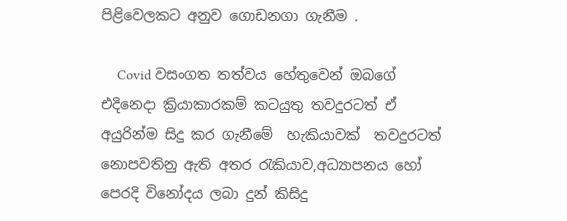පිළිවෙලකට අනුව ගොඩනගා ගැනීම .

    Covid වසංගත තත්වය හේතුවෙන් ඔබගේ එදිනෙදා ක්‍රියාකාරකම් කටයුතු තවදුරටත් ඒ අයුරින්ම සිදු කර ගැනීමේ  හැකියාවක්  තවදුරටත් නොපවතිනු ඇති අතර රැකියාව,අධ්‍යාපනය හෝ පෙරදි විනෝදය ලබා දුන් කිසිදු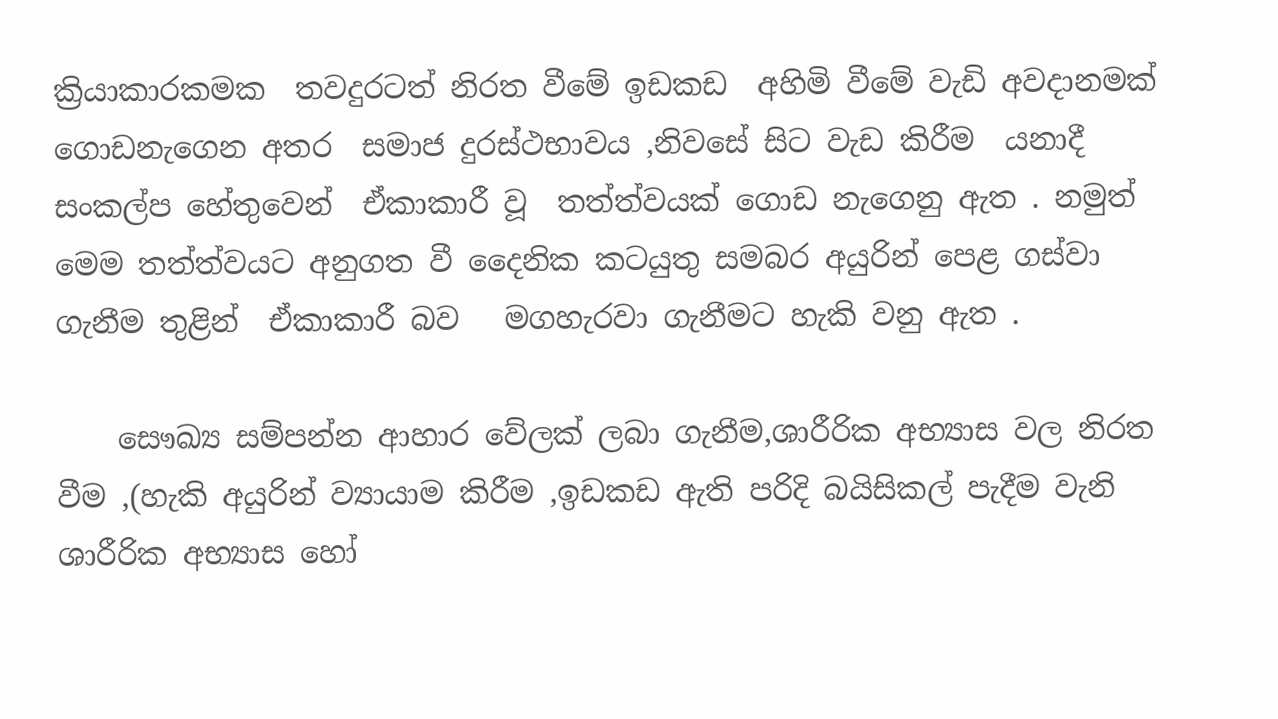ක්‍රියාකාරකමක  තවදුරටත් නිරත වීමේ ඉඩකඩ  අහිමි වීමේ වැඩි අවදානමක් ගොඩනැගෙන අතර  සමාජ දුරස්ථභාවය ,නිවසේ සිට වැඩ කිරීම  යනාදී සංකල්ප හේතුවෙන්  ඒකාකාරී වූ  තත්ත්වයක් ගොඩ නැගෙනු ඇත . නමුත්  මෙම තත්ත්වයට අනුගත වී දෛනික කටයුතු සමබර අයුරින් පෙළ ගස්වා ගැනීම තුළින්  ඒකාකාරී බව   මගහැරවා ගැනීමට හැකි වනු ඇත .

    සෞඛ්‍ය සම්පන්න ආහාර වේලක් ලබා ගැනීම,ශාරීරික අභ්‍යාස වල නිරත වීම ,(හැකි අයුරින් ව්‍යායාම කිරීම ,ඉඩකඩ ඇති පරිදි බයිසිකල් පැදීම වැනි ශාරීරික අභ්‍යාස හෝ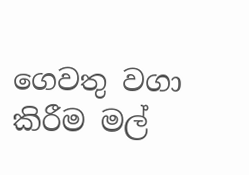ගෙවතු වගා කිරීම මල්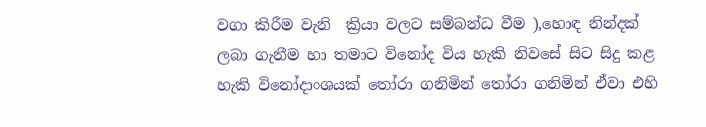වගා කිරීම වැනි  ක්‍රියා වලට සම්බන්ධ වීම ),හොඳ නින්දක් ලබා ගැනීම හා තමාට විනෝද විය හැකි නිවසේ සිට සිදු කළ හැකි විනෝදාංශයක් තෝරා ගනිමින් තෝරා ගනිමින් ඒවා එහි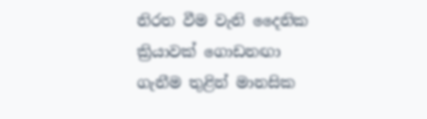නිරත වීම වැනි දෛනික ක්‍රියාවක් ගොඩනඟා ගැනීම තුළින් මානසික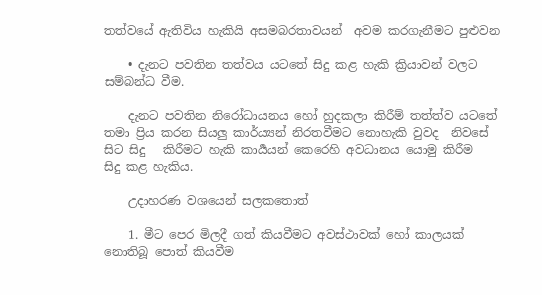තත්වයේ ඇතිවිය හැකියි අසමබරතාවයන්  අවම කරගැනීමට පුළුවන

    • දැනට පවතින තත්වය යටතේ සිදු කළ හැකි ක්‍රියාවන් වලට සම්බන්ධ වීම.

    දැනට පවතින නිරෝධායනය හෝ හුදකලා කිරීම් තත්ත්ව යටතේ  තමා ප්‍රිය කරන සියලු කාර්ය්‍යන් නිරතවීමට නොහැකි වුවද  නිවසේ සිට සිදු   කිරීමට හැකි කාර්‍යයන් කෙරෙහි අවධානය යොමු කිරීම   සිදු කළ හැකිය.

    උදාහරණ වශයෙන් සලකතොත්

    1. මීට පෙර මිලදී ගත් කියවීමට අවස්ථාවක් හෝ කාලයක් නොතිබූ පොත් කියවීම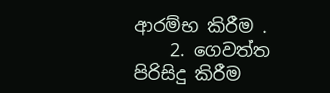ආරම්භ කිරීම .
    2. ගෙවත්ත පිරිසිදු කිරීම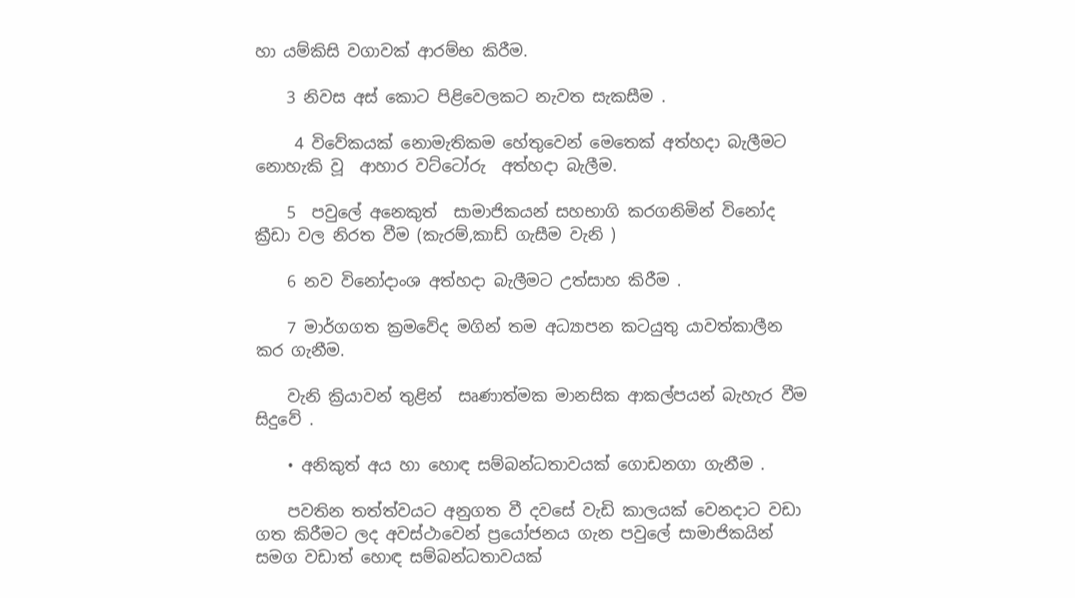හා යම්කිසි වගාවක් ආරම්භ කිරීම.

    3 නිවස අස් කොට පිළිවෙලකට නැවත සැකසීම .

     4 විවේකයක් නොමැතිකම හේතුවෙන් මෙතෙක් අත්හදා බැලීමට නොහැකි වූ  ආහාර වට්ටෝරු  අත්හදා බැලීම.

    5  පවුලේ අනෙකුත්  සාමාජිකයන් සහභාගි කරගනිමින් විනෝද ක්‍රීඩා වල නිරත වීම (කැරම්,කාඩ් ගැසීම වැනි )

    6 නව විනෝදාංශ අත්හදා බැලීමට උත්සාහ කිරීම .

    7 මාර්ගගත ක්‍රමවේද මගින් තම අධ්‍යාපන කටයුතු යාවත්කාලීන කර ගැනීම.

    වැනි ක්‍රියාවන් තුළින්  සෘණාත්මක මානසික ආකල්පයන් බැහැර වීම සිදුවේ .

    • අනිකුත් අය හා හොඳ සම්බන්ධතාවයක් ගොඩනගා ගැනීම .

    පවතින තත්ත්වයට අනුගත වී දවසේ වැඩි කාලයක් වෙනදාට වඩා ගත කිරීමට ලද අවස්ථාවෙන් ප්‍රයෝජනය ගැන පවුලේ සාමාජිකයින් සමග වඩාත් හොඳ සම්බන්ධතාවයක්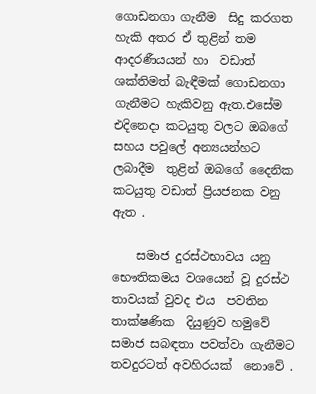ගොඩනගා ගැනීම  සිදු කරගත හැකි අතර ඒ තුළින් තම ආදරණීයයන් හා  වඩාත් ශක්තිමත් බැඳීමක් ගොඩනගා ගැනීමට හැකිවනු ඇත.එසේම එදිනෙදා කටයුතු වලට ඔබගේ සහය පවුලේ අන්‍යයන්හට ලබාදීම  තුළින් ඔබගේ දෛනික කටයුතු වඩාත් ප්‍රියජනක වනු ඇත .

    සමාජ දුරස්ථභාවය යනු      භෞතිකමය වශයෙන් වූ දුරස්ථ තාවයක් වුවද එය  පවතින තාක්ෂණික  දියුණුව හමුවේ සමාජ සබඳතා පවත්වා ගැනීමට තවදුරටත් අවහිරයක්  නොවේ .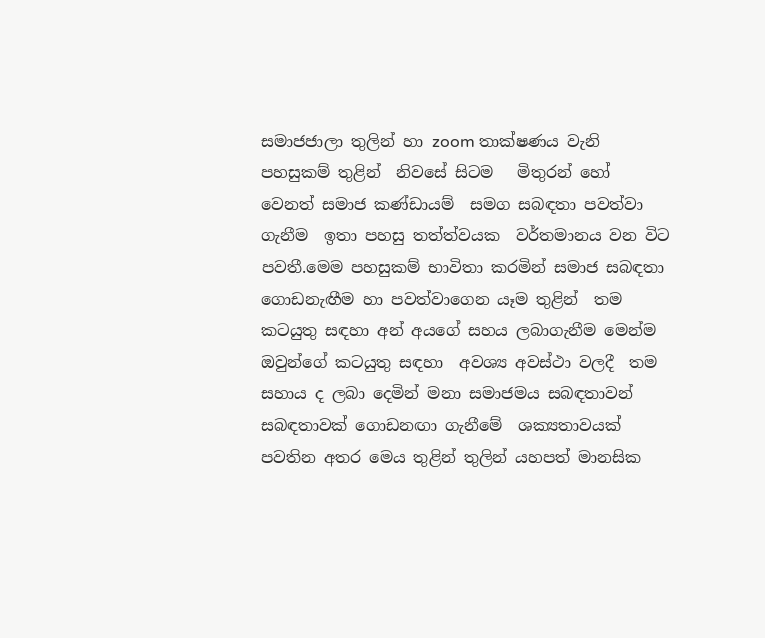සමාජජාලා තුලින් හා zoom තාක්ෂණය වැනි පහසුකම් තුළින්  නිවසේ සිටම   මිතුරන් හෝ  වෙනත් සමාජ කණ්ඩායම්  සමග සබඳතා පවත්වා ගැනීම  ඉතා පහසු තත්ත්වයක  වර්තමානය වන විට පවතී.මෙම පහසුකම් භාවිතා කරමින් සමාජ සබඳතා ගොඩනැඟීම හා පවත්වාගෙන යෑම තුළින්  තම කටයුතු සඳහා අන් අයගේ සහය ලබාගැනීම මෙන්ම ඔවුන්ගේ කටයුතු සඳහා  අවශ්‍ය අවස්ථා වලදී  තම සහාය ද ලබා දෙමින් මනා සමාජමය සබඳතාවන් සබඳතාවක් ගොඩනඟා ගැනීමේ  ශක්‍යතාවයක්  පවතින අතර මෙය තුළින් තුලින් යහපත් මානසික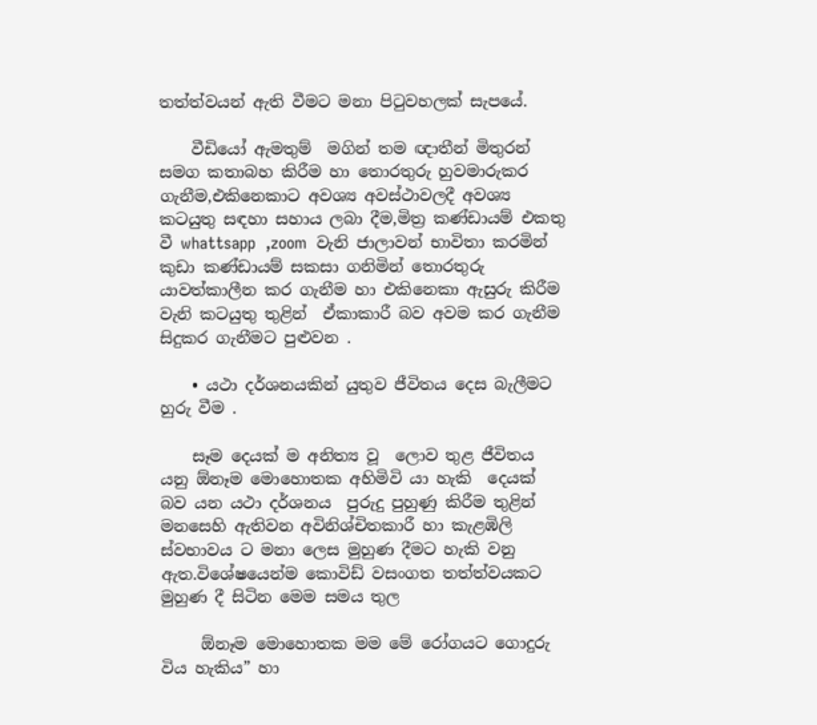තත්ත්වයන් ඇති වීමට මනා පිටුවහලක් සැපයේ.

    වීඩියෝ ඇමතුම්  මගින් තම ඥාතීන් මිතුරන් සමග කතාබහ කිරීම හා තොරතුරු හුවමාරුකර ගැනීම,එකිනෙකාට අවශ්‍ය අවස්ථාවලදී අවශ්‍ය කටයුතු සඳහා සහාය ලබා දීම,මිත්‍ර කණ්ඩායම් එකතු වී whattsapp  ,zoom  වැනි ජාලාවන් භාවිතා කරමින් කුඩා කණ්ඩායම් සකසා ගනිමින් තොරතුරු යාවත්කාලීන කර ගැනීම හා එකිනෙකා ඇසුරු කිරීම  වැනි කටයුතු තුළින්  ඒකාකාරී බව අවම කර ගැනීම  සිදුකර ගැනීමට පුළුවන .

    • යථා දර්ශනයකින් යුතුව ජීවිතය දෙස බැලීමට හුරු වීම .

    සෑම දෙයක් ම අනිත්‍ය වූ  ලොව තුළ ජීවිතය යනු ඕනෑම මොහොතක අහිමිවි යා හැකි  දෙයක් බව යන යථා දර්ශනය  පුරුදු පුහුණු කිරීම තුළින් මනසෙහි ඇතිවන අවිනිශ්චිතකාරී හා කැළඹිලි ස්වභාවය ට මනා ලෙස මුහුණ දීමට හැකි වනු ඇත.විශේෂයෙන්ම කොවිඩ් වසංගත තත්ත්වයකට මුහුණ දී සිටින මෙම සමය තුල

     ඕනෑම මොහොතක මම මේ රෝගයට ගොදුරු විය හැකිය” හා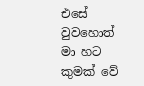එසේ වුවහොත් මා හට කුමක් වේ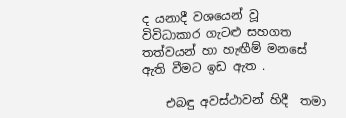ද යනාදී වශයෙන් වූ  විවිධාකාර ගැටළු සහගත තත්වයන් හා හැඟීම් මනසේ ඇති වීමට ඉඩ ඇත .

    එබඳු අවස්ථාවන් හිදී  තමා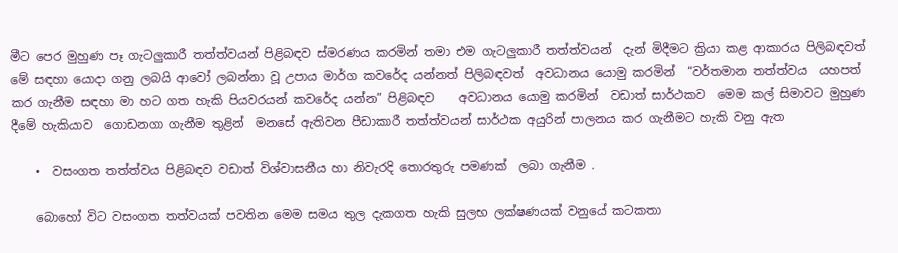මීට පෙර මුහුණ පෑ ගැටලුකාරී තත්ත්වයන් පිළිබඳව ස්මරණය කරමින් තමා එම ගැටලුකාරී තත්ත්වයන්  දැන් මිදීමට ක්‍රියා කළ ආකාරය පිලිබඳවත් මේ සඳහා යොදා ගනු ලබයි ආවෝ ලබන්නා වූ උපාය මාර්ග කවරේද යන්නත් පිලිබඳවත්  අවධානය යොමු කරමින්  “වර්තමාන තත්ත්වය  යහපත් කර ගැනීම සඳහා මා හට ගත හැකි පියවරයන් කවරේද යන්න” පිළිබඳව    අවධානය යොමු කරමින්  වඩාත් සාර්ථකව  මෙම කල් සිමාවට මුහුණ දීමේ හැකියාව  ගොඩනගා ගැනීම තුළින්  මනසේ ඇතිවන පීඩාකාරී තත්ත්වයන් සාර්ථක අයුරින් පාලනය කර ගැනීමට හැකි වනු ඇත

    •  වසංගත තත්ත්වය පිළිබඳව වඩාත් විශ්වාසනීය හා නිවැරදි තොරතුරු පමණක්  ලබා ගැනීම .

    බොහෝ විට වසංගත තත්වයක් පවතින මෙම සමය තුල දැකගත හැකි සුලභ ලක්ෂණයක් වනුයේ කටකතා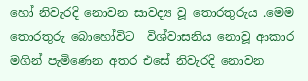හෝ නිවැරදි නොවන සාවද්‍ය වූ තොරතුරුය .මෙම තොරතුරු බොහෝවිට  විශ්වාසනිය නොවූ ආකාර මගින් පැමිණෙන අතර එසේ නිවැරදි නොවන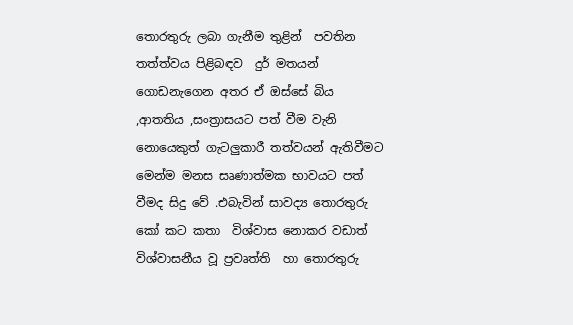තොරතුරු ලබා ගැනීම තුළින්  පවතින තත්ත්වය පිළිබඳව  දුර් මතයන්  ගොඩනැගෙන අතර ඒ ඔස්සේ බිය ,ආතතිය ,සංත්‍රාසයට පත් වීම වැනි නොයෙකුත් ගැටලුකාරී තත්වයන් ඇතිවීමට  මෙන්ම මනස සෘණාත්මක භාවයට පත් වීමද සිදු වේ .එබැවින් සාවද්‍ය තොරතුරු කෝ කට කතා  විශ්වාස නොකර වඩාත් විශ්වාසනීය වූ ප්‍රවෘත්ති  හා තොරතුරු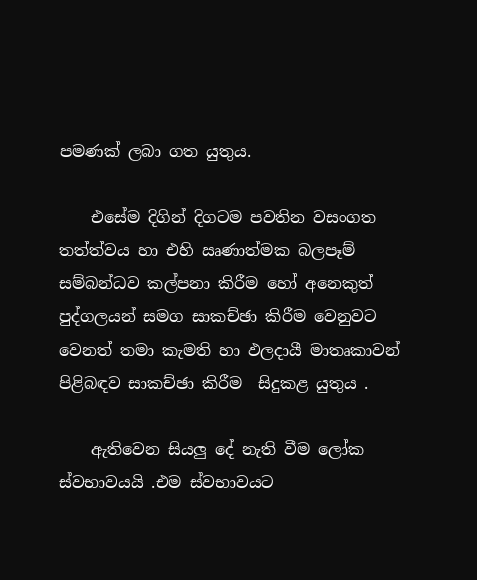පමණක් ලබා ගත යුතුය.

    එසේම දිගින් දිගටම පවතින වසංගත තත්ත්වය හා එහි ඍණාත්මක බලපෑම් සම්බන්ධව කල්පනා කිරීම හෝ අනෙකුත් පුද්ගලයන් සමග සාකච්ඡා කිරීම වෙනුවට වෙනත් තමා කැමති හා ඵලදායී මාතෘකාවන් පිළිබඳව සාකච්ඡා කිරීම  සිදුකළ යුතුය .

    ඇතිවෙන සියලු දේ නැති වීම ලෝක ස්වභාවයයි .එම ස්වභාවයට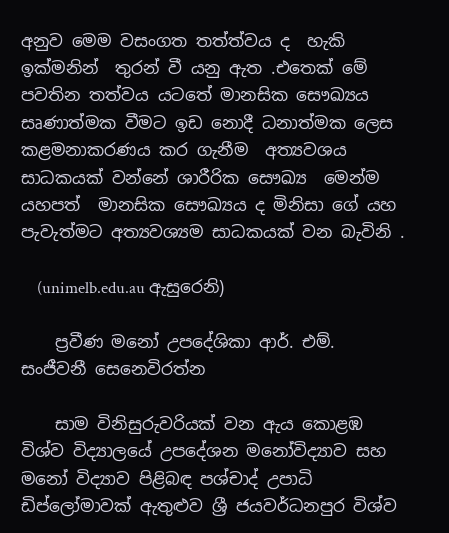අනුව මෙම වසංගත තත්ත්වය ද  හැකි ඉක්මනින්  තුරන් වී යනු ඇත .එතෙක් මේ පවතින තත්වය යටතේ මානසික සෞඛ්‍යය සෘණාත්මක වීමට ඉඩ නොදී ධනාත්මක ලෙස කළමනාකරණය කර ගැනීම  අත්‍යවශය  සාධකයක් වන්නේ ශාරීරික සෞඛ්‍ය  මෙන්ම   යහපත්  මානසික සෞඛ්‍යය ද මිනිසා ගේ යහ පැවැත්මට අත්‍යවශ්‍යම සාධකයක් වන බැවිනි .

    (unimelb.edu.au ඇසුරෙනි)

    ප්‍රවීණ මනෝ උපදේශිකා ආර්. එම්. සංජීවනී සෙනෙවිරත්න

    සාම විනිසුරුවරියක් වන ඇය කොළඹ විශ්ව විද්‍යාලයේ උපදේශන මනෝවිද්‍යාව සහ මනෝ විද්‍යාව පිළිබඳ පශ්චාද් උපාධි ඩිප්ලෝමාවක් ඇතුළුව ශ්‍රී ජයවර්ධනපුර විශ්ව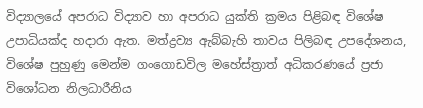විද්‍යාලයේ අපරාධ විද්‍යාව හා අපරාධ යුක්ති ක්‍රමය පිළිබඳ විශේෂ උපාධියක්ද හදාරා ඇත. මත්ද්‍රව්‍ය ඇබ්බැහි තාවය පිලිබඳ උපදේශනය, විශේෂ පුහුණු මෙන්ම ගංගොඩවිල මහේස්ත්‍රාත් අධිකරණයේ ප්‍රජා විශෝධන නිලධාරීනිය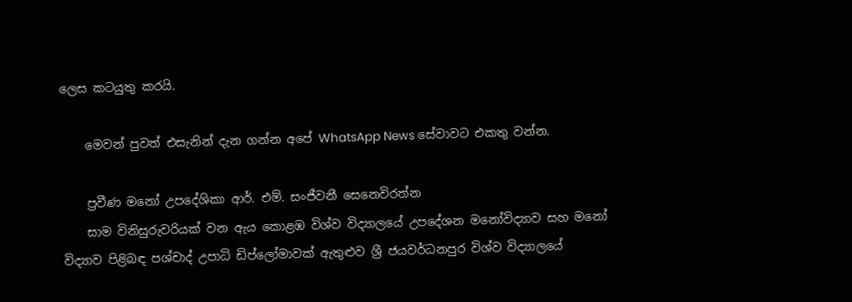ලෙස කටයුතු කරයි.

    මෙවන් පුවත් එසැනින් දැන ගන්න අපේ WhatsApp News සේවාවට එකතු වන්න.

    ප්‍රවීණ මනෝ උපදේශිකා ආර්. එම්. සංජීවනී සෙනෙවිරත්න
    සාම විනිසුරුවරියක් වන ඇය කොළඹ විශ්ව විද්‍යාලයේ උපදේශන මනෝවිද්‍යාව සහ මනෝ විද්‍යාව පිළිබඳ පශ්චාද් උපාධි ඩිප්ලෝමාවක් ඇතුළුව ශ්‍රී ජයවර්ධනපුර විශ්ව විද්‍යාලයේ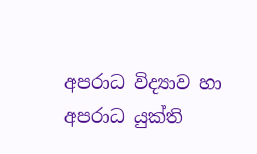අපරාධ විද්‍යාව හා අපරාධ යුක්ති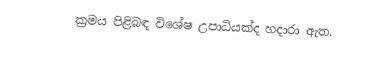ක්‍රමය පිළිබඳ විශේෂ උපාධියක්ද හදාරා ඇත.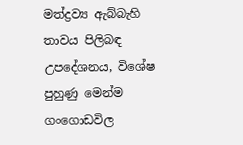මත්ද්‍රව්‍ය ඇබ්බැහි තාවය පිලිබඳ උපදේශනය, විශේෂ පුහුණු මෙන්ම ගංගොඩවිල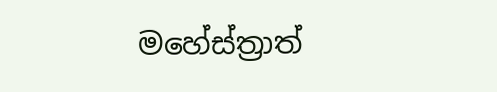මහේස්ත්‍රාත්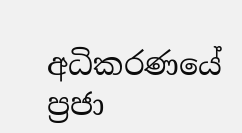අධිකරණයේ ප්‍රජා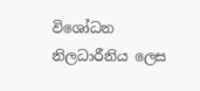විශෝධන නිලධාරීනිය ලෙස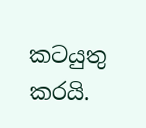කටයුතු කරයි.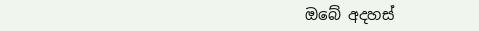ඔබේ අදහස්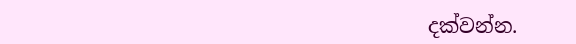දක්වන්න.